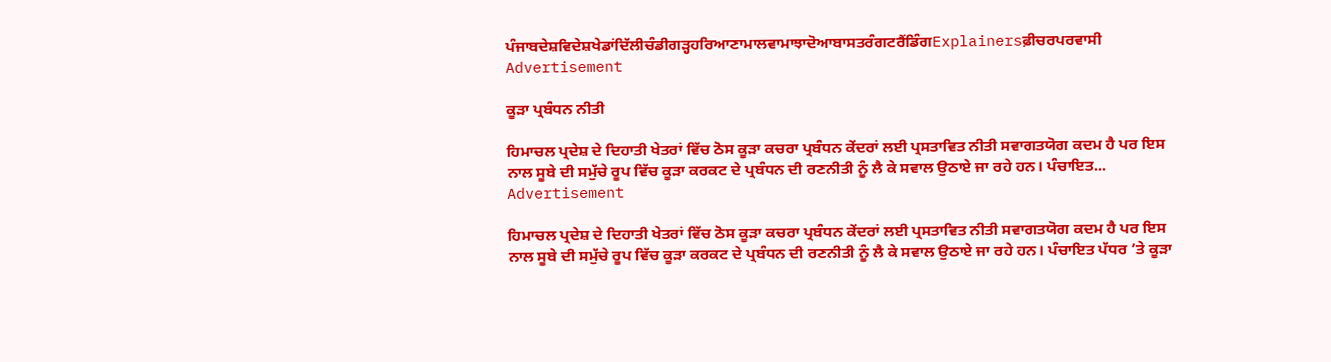ਪੰਜਾਬਦੇਸ਼ਵਿਦੇਸ਼ਖੇਡਾਂਦਿੱਲੀਚੰਡੀਗੜ੍ਹਹਰਿਆਣਾਮਾਲਵਾਮਾਝਾਦੋਆਬਾਸਤਰੰਗਟਰੈਂਡਿੰਗExplainersਫ਼ੀਚਰਪਰਵਾਸੀ
Advertisement

ਕੂੜਾ ਪ੍ਰਬੰਧਨ ਨੀਤੀ

ਹਿਮਾਚਲ ਪ੍ਰਦੇਸ਼ ਦੇ ਦਿਹਾਤੀ ਖੇਤਰਾਂ ਵਿੱਚ ਠੋਸ ਕੂੜਾ ਕਚਰਾ ਪ੍ਰਬੰਧਨ ਕੇਂਦਰਾਂ ਲਈ ਪ੍ਰਸਤਾਵਿਤ ਨੀਤੀ ਸਵਾਗਤਯੋਗ ਕਦਮ ਹੈ ਪਰ ਇਸ ਨਾਲ ਸੂਬੇ ਦੀ ਸਮੁੱਚੇ ਰੂਪ ਵਿੱਚ ਕੂੜਾ ਕਰਕਟ ਦੇ ਪ੍ਰਬੰਧਨ ਦੀ ਰਣਨੀਤੀ ਨੂੰ ਲੈ ਕੇ ਸਵਾਲ ਉਠਾਏ ਜਾ ਰਹੇ ਹਨ। ਪੰਚਾਇਤ...
Advertisement

ਹਿਮਾਚਲ ਪ੍ਰਦੇਸ਼ ਦੇ ਦਿਹਾਤੀ ਖੇਤਰਾਂ ਵਿੱਚ ਠੋਸ ਕੂੜਾ ਕਚਰਾ ਪ੍ਰਬੰਧਨ ਕੇਂਦਰਾਂ ਲਈ ਪ੍ਰਸਤਾਵਿਤ ਨੀਤੀ ਸਵਾਗਤਯੋਗ ਕਦਮ ਹੈ ਪਰ ਇਸ ਨਾਲ ਸੂਬੇ ਦੀ ਸਮੁੱਚੇ ਰੂਪ ਵਿੱਚ ਕੂੜਾ ਕਰਕਟ ਦੇ ਪ੍ਰਬੰਧਨ ਦੀ ਰਣਨੀਤੀ ਨੂੰ ਲੈ ਕੇ ਸਵਾਲ ਉਠਾਏ ਜਾ ਰਹੇ ਹਨ। ਪੰਚਾਇਤ ਪੱਧਰ ’ਤੇ ਕੂੜਾ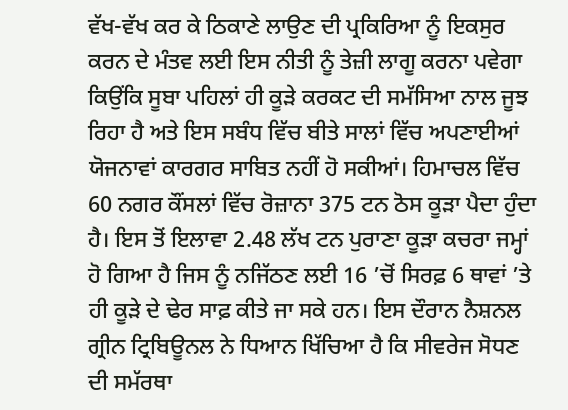ਵੱਖ-ਵੱਖ ਕਰ ਕੇ ਠਿਕਾਣੇ ਲਾਉਣ ਦੀ ਪ੍ਰਕਿਰਿਆ ਨੂੰ ਇਕਸੁਰ ਕਰਨ ਦੇ ਮੰਤਵ ਲਈ ਇਸ ਨੀਤੀ ਨੂੰ ਤੇਜ਼ੀ ਲਾਗੂ ਕਰਨਾ ਪਵੇਗਾ ਕਿਉਂਕਿ ਸੂਬਾ ਪਹਿਲਾਂ ਹੀ ਕੂੜੇ ਕਰਕਟ ਦੀ ਸਮੱਸਿਆ ਨਾਲ ਜੂਝ ਰਿਹਾ ਹੈ ਅਤੇ ਇਸ ਸਬੰਧ ਵਿੱਚ ਬੀਤੇ ਸਾਲਾਂ ਵਿੱਚ ਅਪਣਾਈਆਂ ਯੋਜਨਾਵਾਂ ਕਾਰਗਰ ਸਾਬਿਤ ਨਹੀਂ ਹੋ ਸਕੀਆਂ। ਹਿਮਾਚਲ ਵਿੱਚ 60 ਨਗਰ ਕੌਂਸਲਾਂ ਵਿੱਚ ਰੋਜ਼ਾਨਾ 375 ਟਨ ਠੋਸ ਕੂੜਾ ਪੈਦਾ ਹੁੰਦਾ ਹੈ। ਇਸ ਤੋਂ ਇਲਾਵਾ 2.48 ਲੱਖ ਟਨ ਪੁਰਾਣਾ ਕੂੜਾ ਕਚਰਾ ਜਮ੍ਹਾਂ ਹੋ ਗਿਆ ਹੈ ਜਿਸ ਨੂੰ ਨਜਿੱਠਣ ਲਈ 16 ’ਚੋਂ ਸਿਰਫ਼ 6 ਥਾਵਾਂ ’ਤੇ ਹੀ ਕੂੜੇ ਦੇ ਢੇਰ ਸਾਫ਼ ਕੀਤੇ ਜਾ ਸਕੇ ਹਨ। ਇਸ ਦੌਰਾਨ ਨੈਸ਼ਨਲ ਗ੍ਰੀਨ ਟ੍ਰਿਬਿਊਨਲ ਨੇ ਧਿਆਨ ਖਿੱਚਿਆ ਹੈ ਕਿ ਸੀਵਰੇਜ ਸੋਧਣ ਦੀ ਸਮੱਰਥਾ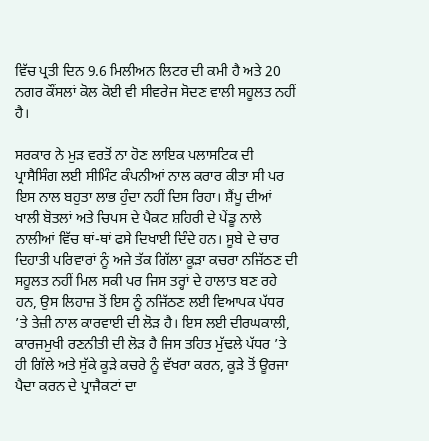ਵਿੱਚ ਪ੍ਰਤੀ ਦਿਨ 9.6 ਮਿਲੀਅਨ ਲਿਟਰ ਦੀ ਕਮੀ ਹੈ ਅਤੇ 20 ਨਗਰ ਕੌਂਸਲਾਂ ਕੋਲ ਕੋਈ ਵੀ ਸੀਵਰੇਜ ਸੋਦਣ ਵਾਲੀ ਸਹੂਲਤ ਨਹੀਂ ਹੈ।

ਸਰਕਾਰ ਨੇ ਮੁੜ ਵਰਤੋਂ ਨਾ ਹੋਣ ਲਾਇਕ ਪਲਾਸਟਿਕ ਦੀ ਪ੍ਰਾਸੈਸਿੰਗ ਲਈ ਸੀਮਿੰਟ ਕੰਪਨੀਆਂ ਨਾਲ ਕਰਾਰ ਕੀਤਾ ਸੀ ਪਰ ਇਸ ਨਾਲ ਬਹੁਤਾ ਲਾਭ ਹੁੰਦਾ ਨਹੀਂ ਦਿਸ ਰਿਹਾ। ਸ਼ੈਂਪੂ ਦੀਆਂ ਖਾਲੀ ਬੋਤਲਾਂ ਅਤੇ ਚਿਪਸ ਦੇ ਪੈਕਟ ਸ਼ਹਿਰੀ ਦੇ ਪੇਂਡੂ ਨਾਲੇ ਨਾਲੀਆਂ ਵਿੱਚ ਥਾਂ-ਥਾਂ ਫਸੇ ਦਿਖਾਈ ਦਿੰਦੇ ਹਨ। ਸੂਬੇ ਦੇ ਚਾਰ ਦਿਹਾਤੀ ਪਰਿਵਾਰਾਂ ਨੂੰ ਅਜੇ ਤੱਕ ਗਿੱਲਾ ਕੂੜਾ ਕਚਰਾ ਨਜਿੱਠਣ ਦੀ ਸਹੂਲਤ ਨਹੀਂ ਮਿਲ ਸਕੀ ਪਰ ਜਿਸ ਤਰ੍ਹਾਂ ਦੇ ਹਾਲਾਤ ਬਣ ਰਹੇ ਹਨ, ਉਸ ਲਿਹਾਜ਼ ਤੋਂ ਇਸ ਨੂੰ ਨਜਿੱਠਣ ਲਈ ਵਿਆਪਕ ਪੱਧਰ ’ਤੇ ਤੇਜ਼ੀ ਨਾਲ ਕਾਰਵਾਈ ਦੀ ਲੋੜ ਹੈ। ਇਸ ਲਈ ਦੀਰਘਕਾਲੀ, ਕਾਰਜਮੁਖੀ ਰਣਨੀਤੀ ਦੀ ਲੋੜ ਹੈ ਜਿਸ ਤਹਿਤ ਮੁੱਢਲੇ ਪੱਧਰ ’ਤੇ ਹੀ ਗਿੱਲੇ ਅਤੇ ਸੁੱਕੇ ਕੂੜੇ ਕਚਰੇ ਨੂੰ ਵੱਖਰਾ ਕਰਨ, ਕੂੜੇ ਤੋਂ ਊਰਜਾ ਪੈਦਾ ਕਰਨ ਦੇ ਪ੍ਰਾਜੈਕਟਾਂ ਦਾ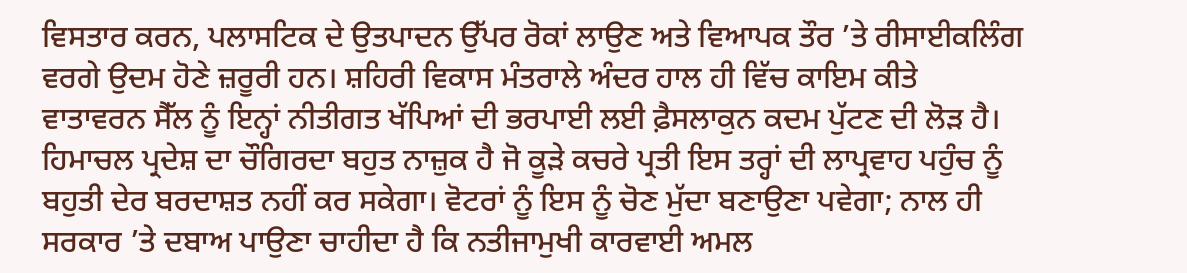ਵਿਸਤਾਰ ਕਰਨ, ਪਲਾਸਟਿਕ ਦੇ ਉਤਪਾਦਨ ਉੱਪਰ ਰੋਕਾਂ ਲਾਉਣ ਅਤੇ ਵਿਆਪਕ ਤੌਰ ’ਤੇ ਰੀਸਾਈਕਲਿੰਗ ਵਰਗੇ ਉਦਮ ਹੋਣੇ ਜ਼ਰੂਰੀ ਹਨ। ਸ਼ਹਿਰੀ ਵਿਕਾਸ ਮੰਤਰਾਲੇ ਅੰਦਰ ਹਾਲ ਹੀ ਵਿੱਚ ਕਾਇਮ ਕੀਤੇ ਵਾਤਾਵਰਨ ਸੈੱਲ ਨੂੰ ਇਨ੍ਹਾਂ ਨੀਤੀਗਤ ਖੱਪਿਆਂ ਦੀ ਭਰਪਾਈ ਲਈ ਫ਼ੈਸਲਾਕੁਨ ਕਦਮ ਪੁੱਟਣ ਦੀ ਲੋੜ ਹੈ। ਹਿਮਾਚਲ ਪ੍ਰਦੇਸ਼ ਦਾ ਚੌਗਿਰਦਾ ਬਹੁਤ ਨਾਜ਼ੁਕ ਹੈ ਜੋ ਕੂੜੇ ਕਚਰੇ ਪ੍ਰਤੀ ਇਸ ਤਰ੍ਹਾਂ ਦੀ ਲਾਪ੍ਰਵਾਹ ਪਹੁੰਚ ਨੂੰ ਬਹੁਤੀ ਦੇਰ ਬਰਦਾਸ਼ਤ ਨਹੀਂ ਕਰ ਸਕੇਗਾ। ਵੋਟਰਾਂ ਨੂੰ ਇਸ ਨੂੰ ਚੋਣ ਮੁੱਦਾ ਬਣਾਉਣਾ ਪਵੇਗਾ; ਨਾਲ ਹੀ ਸਰਕਾਰ ’ਤੇ ਦਬਾਅ ਪਾਉਣਾ ਚਾਹੀਦਾ ਹੈ ਕਿ ਨਤੀਜਾਮੁਖੀ ਕਾਰਵਾਈ ਅਮਲ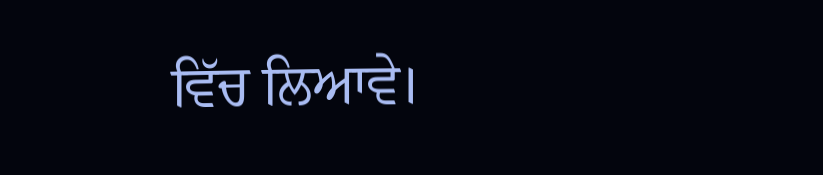ਵਿੱਚ ਲਿਆਵੇ।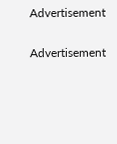Advertisement

Advertisement